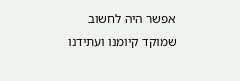אפשר היה לחשוב שמוקד קיומנו ועתידנו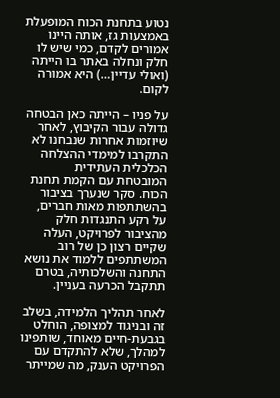נטוע בתחנת הכוח המופעלת באמצעות גז, אותה היינו אמורים לקדם, כמי שיש לו חלק ונחלה באתר בו הייתה (ואולי עדיין…) היא אמורה לקום.

על פניו – הייתה כאן הבטחה גדולה עבור הקיבוץ, לאחר שיוזמות אחרות שנבחנו לא התקרבו למימדי ההצלחה הכלכלית העתידית המובטחת עם הקמת תחנת הכוח. סקר שנערך בציבור בהשתתפות מאות חברים, על רקע התנגדות חלק מהציבור לפרויקט, העלה שקיים רצון כן של רוב המשתתפים ללמוד את נושא התחנה והשלכותיה, בטרם תתקבל הכרעה בעניין.

לאחר תהליך הלמידה, בשלב זה ובניגוד למצופה, הוחלט בגבעת-חיים מאוחד, שותפינו למהלך, שלא להתקדם עם הפרויקט הענק, מה שמייתר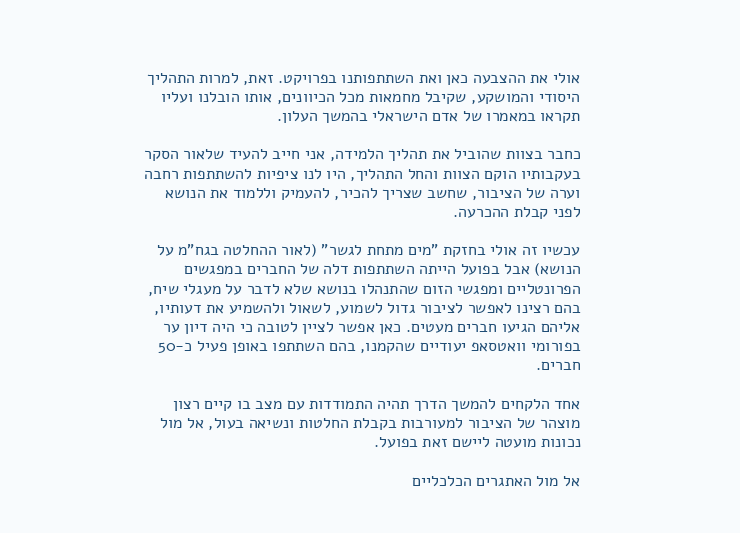אולי את ההצבעה כאן ואת השתתפותנו בפרויקט. זאת, למרות התהליך היסודי והמושקע, שקיבל מחמאות מכל הכיוונים, אותו הובלנו ועליו תקראו במאמרו של אדם הישראלי בהמשך העלון.

כחבר בצוות שהוביל את תהליך הלמידה, אני חייב להעיד שלאור הסקר בעקבותיו הוקם הצוות והחל התהליך, היו לנו ציפיות להשתתפות רחבה וערה של הציבור, שחשב שצריך להכיר, להעמיק וללמוד את הנושא לפני קבלת ההכרעה.

עכשיו זה אולי בחזקת "מים מתחת לגשר" (לאור ההחלטה בגח"מ על הנושא) אבל בפועל הייתה השתתפות דלה של החברים במפגשים הפרונטליים ומפגשי הזום שהתנהלו בנושא שלא לדבר על מעגלי שיח, בהם רצינו לאפשר לציבור גדול לשמוע, לשאול ולהשמיע את דעותיו, אליהם הגיעו חברים מעטים. כאן אפשר לציין לטובה כי היה דיון ער בפורומי וואטסאפ יעודיים שהקמנו, בהם השתתפו באופן פעיל כ-50 חברים.

אחד הלקחים להמשך הדרך תהיה התמודדות עם מצב בו קיים רצון מוצהר של הציבור למעורבות בקבלת החלטות ונשיאה בעול, אל מול נכונות מועטה ליישם זאת בפועל.

אל מול האתגרים הכלכליים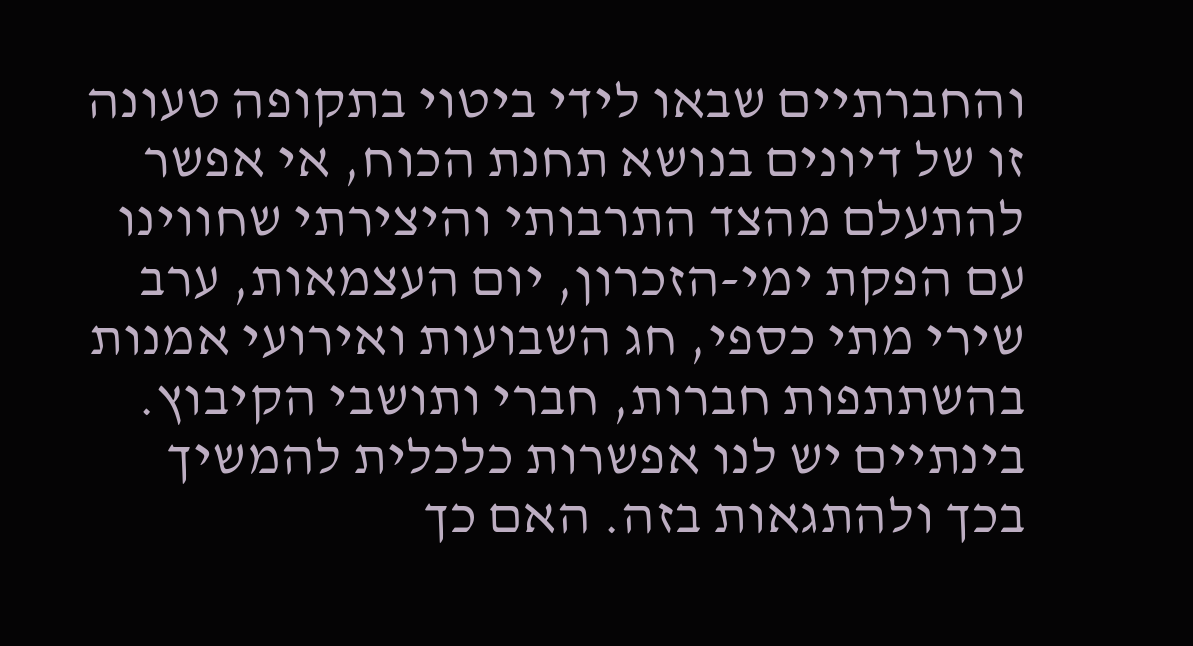והחברתיים שבאו לידי ביטוי בתקופה טעונה זו של דיונים בנושא תחנת הכוח, אי אפשר להתעלם מהצד התרבותי והיצירתי שחווינו עם הפקת ימי-הזכרון, יום העצמאות, ערב שירי מתי כספי, חג השבועות ואירועי אמנות בהשתתפות חברות, חברי ותושבי הקיבוץ. בינתיים יש לנו אפשרות כלכלית להמשיך בכך ולהתגאות בזה. האם כך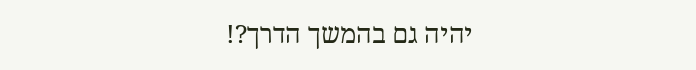יהיה גם בהמשך הדרך?!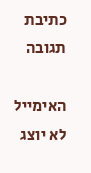כתיבת תגובה

האימייל לא יוצג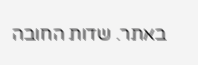באתר. שדות החובה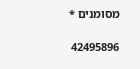מסומנים *

42495896